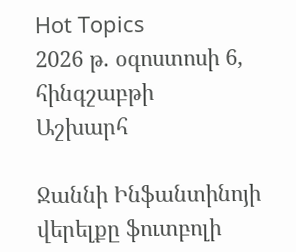Hot Topics
2026 թ. օգոստոսի 6, հինգշաբթի
Աշխարհ

Ջաննի Ինֆանտինոյի վերելքը ֆուտբոլի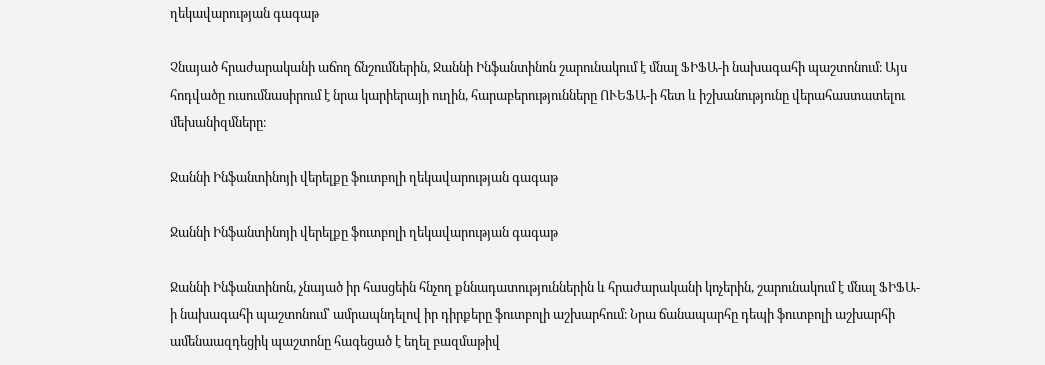ղեկավարության գագաթ

Չնայած հրաժարականի աճող ճնշումներին, Ջաննի Ինֆանտինոն շարունակում է մնալ ՖԻՖԱ-ի նախագահի պաշտոնում։ Այս հոդվածը ուսումնասիրում է նրա կարիերայի ուղին, հարաբերությունները ՈՒԵՖԱ-ի հետ և իշխանությունը վերահաստատելու մեխանիզմները։

Ջաննի Ինֆանտինոյի վերելքը ֆուտբոլի ղեկավարության գագաթ

Ջաննի Ինֆանտինոյի վերելքը ֆուտբոլի ղեկավարության գագաթ

Ջաննի Ինֆանտինոն, չնայած իր հասցեին հնչող քննադատություններին և հրաժարականի կոչերին, շարունակում է մնալ ՖԻՖԱ-ի նախագահի պաշտոնում՝ ամրապնդելով իր դիրքերը ֆուտբոլի աշխարհում։ Նրա ճանապարհը դեպի ֆուտբոլի աշխարհի ամենաազդեցիկ պաշտոնը հագեցած է եղել բազմաթիվ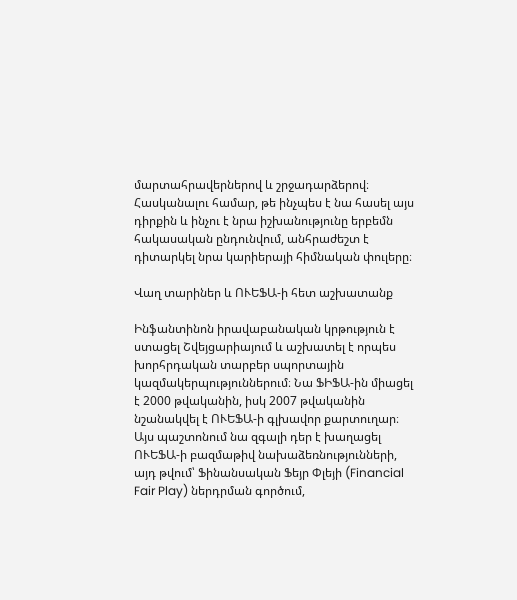մարտահրավերներով և շրջադարձերով։ Հասկանալու համար, թե ինչպես է նա հասել այս դիրքին և ինչու է նրա իշխանությունը երբեմն հակասական ընդունվում, անհրաժեշտ է դիտարկել նրա կարիերայի հիմնական փուլերը։

Վաղ տարիներ և ՈՒԵՖԱ-ի հետ աշխատանք

Ինֆանտինոն իրավաբանական կրթություն է ստացել Շվեյցարիայում և աշխատել է որպես խորհրդական տարբեր սպորտային կազմակերպություններում։ Նա ՖԻՖԱ-ին միացել է 2000 թվականին, իսկ 2007 թվականին նշանակվել է ՈՒԵՖԱ-ի գլխավոր քարտուղար։ Այս պաշտոնում նա զգալի դեր է խաղացել ՈՒԵՖԱ-ի բազմաթիվ նախաձեռնությունների, այդ թվում՝ Ֆինանսական Ֆեյր Փլեյի (Financial Fair Play) ներդրման գործում,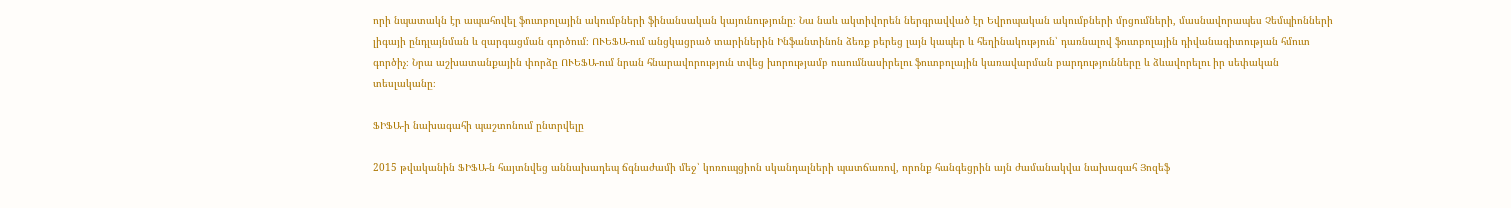որի նպատակն էր ապահովել ֆուտբոլային ակումբների ֆինանսական կայունությունը։ Նա նաև ակտիվորեն ներգրավված էր Եվրոպական ակումբների մրցումների, մասնավորապես Չեմպիոնների լիգայի ընդլայնման և զարգացման գործում։ ՈՒԵՖԱ-ում անցկացրած տարիներին Ինֆանտինոն ձեռք բերեց լայն կապեր և հեղինակություն՝ դառնալով ֆուտբոլային դիվանագիտության հմուտ գործիչ։ Նրա աշխատանքային փորձը ՈՒԵՖԱ-ում նրան հնարավորություն տվեց խորությամբ ուսումնասիրելու ֆուտբոլային կառավարման բարդությունները և ձևավորելու իր սեփական տեսլականը։

ՖԻՖԱ-ի նախագահի պաշտոնում ընտրվելը

2015 թվականին ՖԻՖԱ-ն հայտնվեց աննախադեպ ճգնաժամի մեջ՝ կոռուպցիոն սկանդալների պատճառով, որոնք հանգեցրին այն ժամանակվա նախագահ Յոզեֆ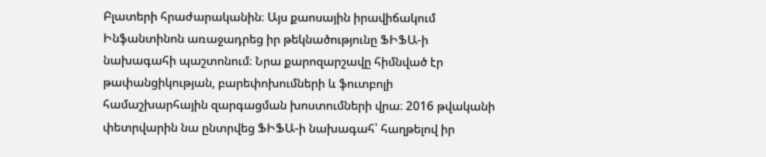Բլատերի հրաժարականին։ Այս քաոսային իրավիճակում Ինֆանտինոն առաջադրեց իր թեկնածությունը ՖԻՖԱ-ի նախագահի պաշտոնում։ Նրա քարոզարշավը հիմնված էր թափանցիկության, բարեփոխումների և ֆուտբոլի համաշխարհային զարգացման խոստումների վրա։ 2016 թվականի փետրվարին նա ընտրվեց ՖԻՖԱ-ի նախագահ՝ հաղթելով իր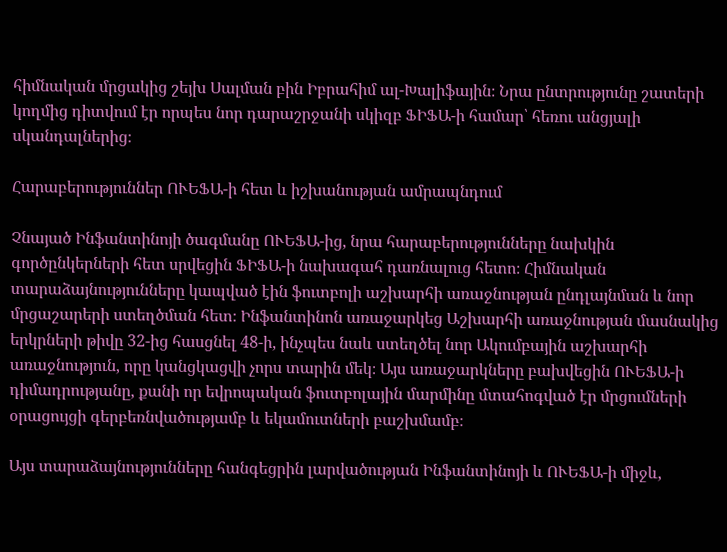հիմնական մրցակից շեյխ Սալման բին Իբրահիմ ալ-Խալիֆային։ Նրա ընտրությունը շատերի կողմից դիտվում էր որպես նոր դարաշրջանի սկիզբ ՖԻՖԱ-ի համար՝ հեռու անցյալի սկանդալներից։

Հարաբերություններ ՈՒԵՖԱ-ի հետ և իշխանության ամրապնդում

Չնայած Ինֆանտինոյի ծագմանը ՈՒԵՖԱ-ից, նրա հարաբերությունները նախկին գործընկերների հետ սրվեցին ՖԻՖԱ-ի նախագահ դառնալուց հետո։ Հիմնական տարաձայնությունները կապված էին ֆուտբոլի աշխարհի առաջնության ընդլայնման և նոր մրցաշարերի ստեղծման հետ։ Ինֆանտինոն առաջարկեց Աշխարհի առաջնության մասնակից երկրների թիվը 32-ից հասցնել 48-ի, ինչպես նաև ստեղծել նոր Ակումբային աշխարհի առաջնություն, որը կանցկացվի չորս տարին մեկ։ Այս առաջարկները բախվեցին ՈՒԵՖԱ-ի դիմադրությանը, քանի որ եվրոպական ֆուտբոլային մարմինը մտահոգված էր մրցումների օրացույցի գերբեռնվածությամբ և եկամուտների բաշխմամբ։

Այս տարաձայնությունները հանգեցրին լարվածության Ինֆանտինոյի և ՈՒԵՖԱ-ի միջև,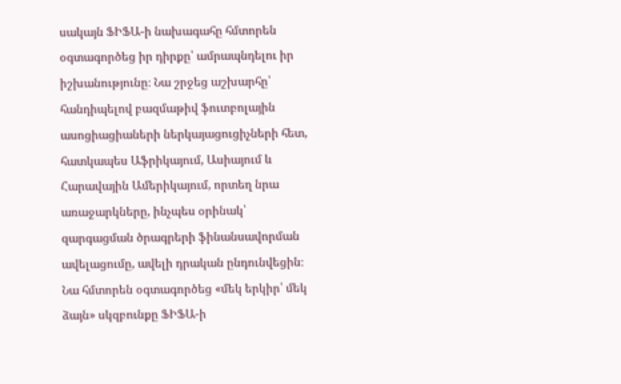սակայն ՖԻՖԱ-ի նախագահը հմտորեն օգտագործեց իր դիրքը՝ ամրապնդելու իր իշխանությունը։ Նա շրջեց աշխարհը՝ հանդիպելով բազմաթիվ ֆուտբոլային ասոցիացիաների ներկայացուցիչների հետ, հատկապես Աֆրիկայում, Ասիայում և Հարավային Ամերիկայում, որտեղ նրա առաջարկները, ինչպես օրինակ՝ զարգացման ծրագրերի ֆինանսավորման ավելացումը, ավելի դրական ընդունվեցին։ Նա հմտորեն օգտագործեց «մեկ երկիր՝ մեկ ձայն» սկզբունքը ՖԻՖԱ-ի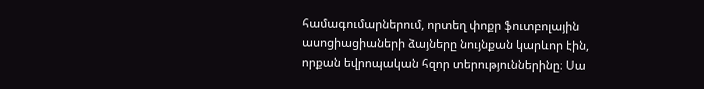համագումարներում, որտեղ փոքր ֆուտբոլային ասոցիացիաների ձայները նույնքան կարևոր էին, որքան եվրոպական հզոր տերություններինը։ Սա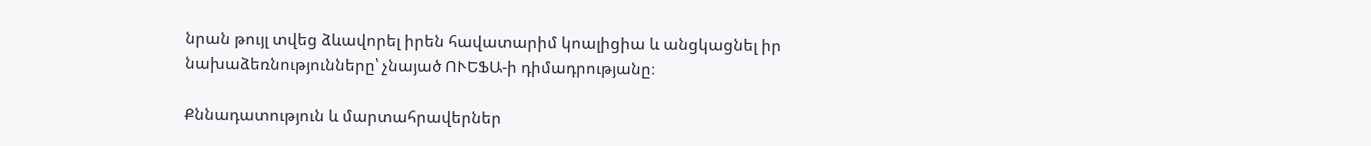նրան թույլ տվեց ձևավորել իրեն հավատարիմ կոալիցիա և անցկացնել իր նախաձեռնությունները՝ չնայած ՈՒԵՖԱ-ի դիմադրությանը։

Քննադատություն և մարտահրավերներ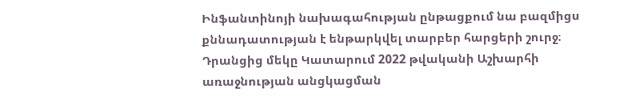Ինֆանտինոյի նախագահության ընթացքում նա բազմիցս քննադատության է ենթարկվել տարբեր հարցերի շուրջ։ Դրանցից մեկը Կատարում 2022 թվականի Աշխարհի առաջնության անցկացման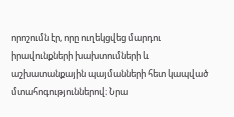որոշումն էր, որը ուղեկցվեց մարդու իրավունքների խախտումների և աշխատանքային պայմանների հետ կապված մտահոգություններով։ Նրա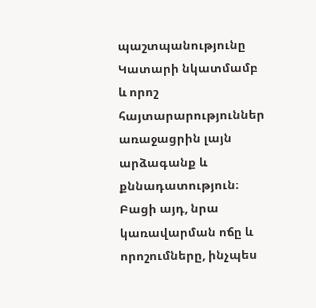պաշտպանությունը Կատարի նկատմամբ և որոշ հայտարարություններ առաջացրին լայն արձագանք և քննադատություն։ Բացի այդ, նրա կառավարման ոճը և որոշումները, ինչպես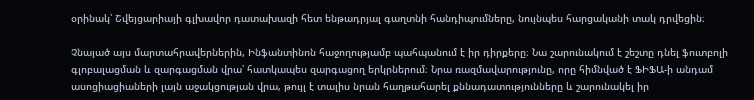օրինակ՝ Շվեյցարիայի գլխավոր դատախազի հետ ենթադրյալ գաղտնի հանդիպումները, նույնպես հարցականի տակ դրվեցին։

Չնայած այս մարտահրավերներին, Ինֆանտինոն հաջողությամբ պահպանում է իր դիրքերը։ Նա շարունակում է շեշտը դնել ֆուտբոլի գլոբալացման և զարգացման վրա՝ հատկապես զարգացող երկրներում։ Նրա ռազմավարությունը, որը հիմնված է ՖԻՖԱ-ի անդամ ասոցիացիաների լայն աջակցության վրա, թույլ է տալիս նրան հաղթահարել քննադատությունները և շարունակել իր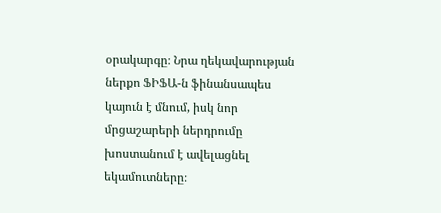օրակարգը։ Նրա ղեկավարության ներքո ՖԻՖԱ-ն ֆինանսապես կայուն է մնում, իսկ նոր մրցաշարերի ներդրումը խոստանում է ավելացնել եկամուտները։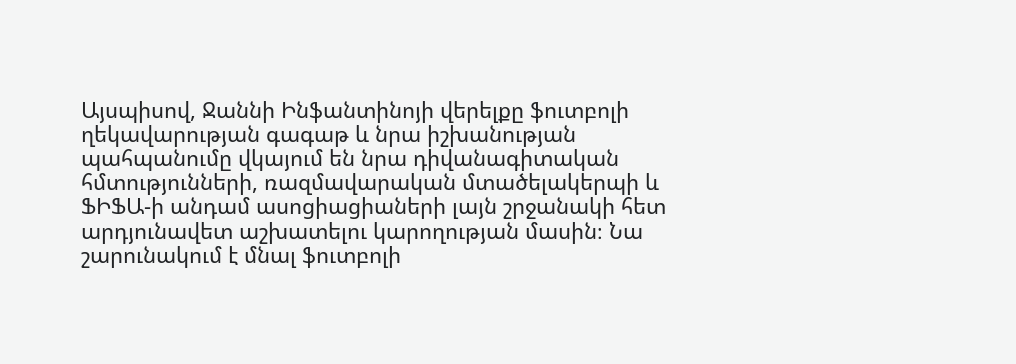Այսպիսով, Ջաննի Ինֆանտինոյի վերելքը ֆուտբոլի ղեկավարության գագաթ և նրա իշխանության պահպանումը վկայում են նրա դիվանագիտական հմտությունների, ռազմավարական մտածելակերպի և ՖԻՖԱ-ի անդամ ասոցիացիաների լայն շրջանակի հետ արդյունավետ աշխատելու կարողության մասին։ Նա շարունակում է մնալ ֆուտբոլի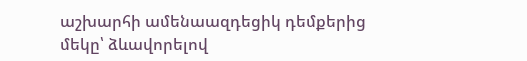աշխարհի ամենաազդեցիկ դեմքերից մեկը՝ ձևավորելով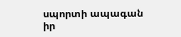սպորտի ապագան իր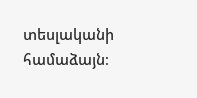տեսլականի համաձայն։